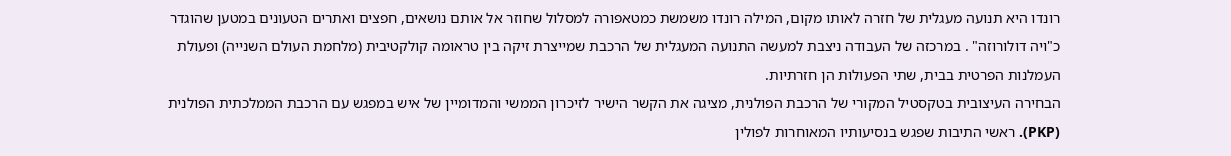רונדו היא תנועה מעגלית של חזרה לאותו מקום, המילה רונדו משמשת כמטאפורה למסלול שחוזר אל אותם נושאים, חפצים ואתרים הטעונים במטען שהוגדר כ"ויה דולורוזה" . במרכזה של העבודה ניצבת למעשה התנועה המעגלית של הרכבת שמייצרת זיקה בין טראומה קולקטיבית (מלחמת העולם השנייה) ופעולת העמלנות הפרטית בבית, שתי הפעולות הן חזרתיות.
הבחירה העיצובית בטקסטיל המקורי של הרכבת הפולנית, מציגה את הקשר הישיר לזיכרון הממשי והמדומיין של איש במפגש עם הרכבת הממלכתית הפולנית (PKP). ראשי התיבות שפגש בנסיעותיו המאוחרות לפולין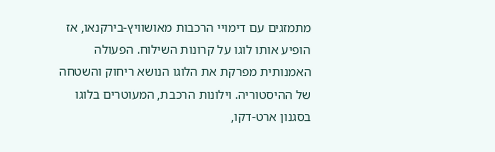מתמזגים עם דימויי הרכבות מאושוויץ-בירקנאו, אז הופיע אותו לוגו על קרונות השילוח. הפעולה האמנותית מפרקת את הלוגו הנושא ריחוק והשטחה של ההיסטוריה. וילונות הרכבת, המעוטרים בלוגו בסגנון ארט-דקו,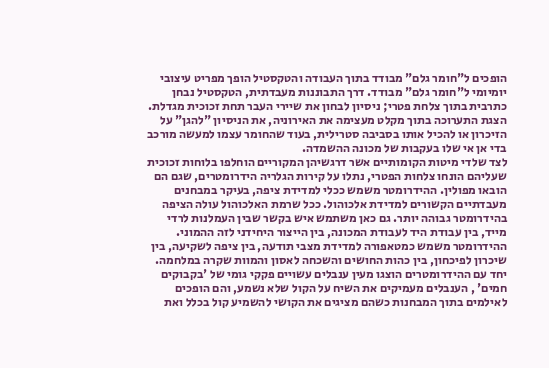הופכים ל"חומר גלם" מבודד בתוך העבודה והטקסטיל הופך מפריט עיצובי יומיומי ל"חומר גלם" מבודד. דרך התבוננות מעבדתית, הטקסטיל נבחן כתרבית בתוך צלחת פטרי; ניסיון לבחון את שיירי העבר תחת זכוכית מגדלת. הצגת התערוכה בתוך מקלט מעצימה את האירוניה, את הניסיון "להגן" על הזיכרון או להכיל אותו בסביבה סטרילית, בעוד שהחומר עצמו למעשה מורכב בדי אן אי שלו בעקבות של מכונה ההשמדה.
לצד שלדי מיטות הקומותיים אשר דרגשיהן המקוריים הוחלפו בלוחות זכוכית שעליהם הונחו צלחות הפטרי, נתלו על קירות הגלריה הידרומטרים, שגם הם הובאו מפולין. ההידרומטר משמש ככלי למדידת ציפה, בעיקר במבחנים מעבדתיים הקשורים למדידת אלכוהול. ככל שרמת האלכוהול עולה הציפה בהידרומטר גבוהה יותר. גם כאן משתמש איש בקשר שבין העמלנות לרדי מייד, בין עבודת היד לעבודת המכונה, בין הייצור היחידני לזה ההמוני. ההידרומטר משמש כמטאפורה למדידת מצבי תודעה, בין ציפה לשקיעה, בין שיכרון לפיכחון, בין כהות החושים והשכחה לאסון והמוות שקרה במלחמה. יחד עם ההידרומטרים הוצגו מעין ענבלים עשויים פקקי גומי של 'בקבוקים חמים' , הענבלים מעמיקים את השיח על הקול שלא נשמע, והם הופכים לאילמים בתוך המבחנות כשהם מציגים את הקושי להשמיע קול בכלל ואת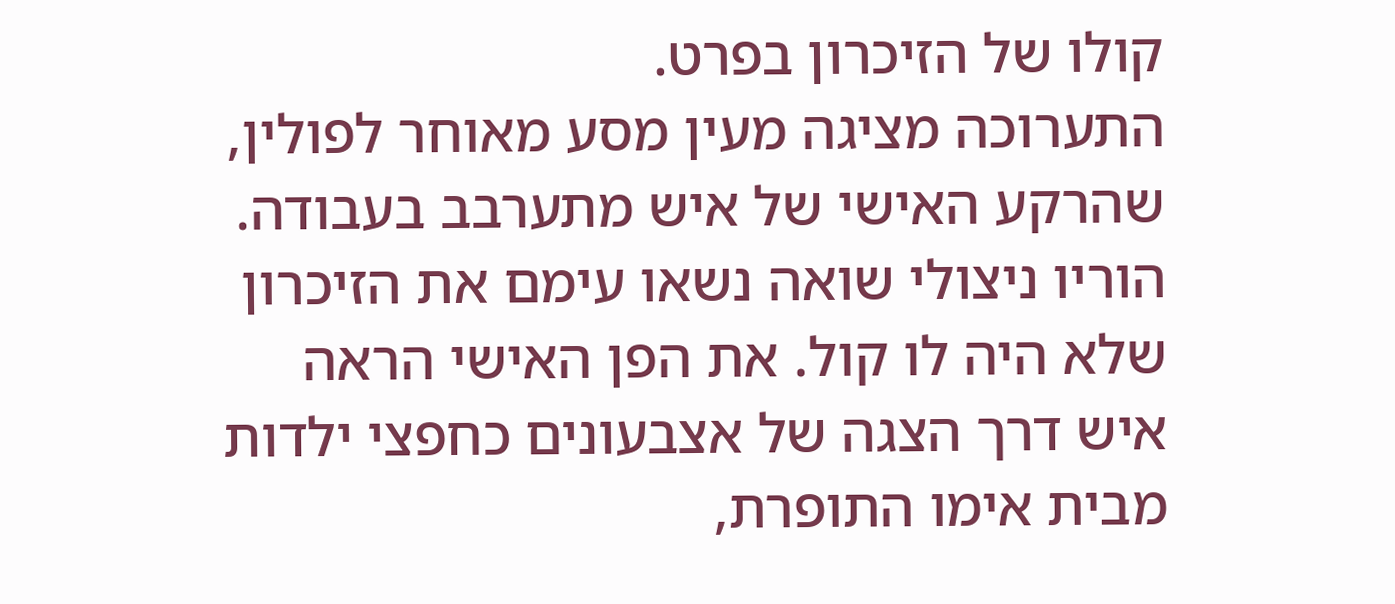קולו של הזיכרון בפרט.
התערוכה מציגה מעין מסע מאוחר לפולין, שהרקע האישי של איש מתערבב בעבודה. הוריו ניצולי שואה נשאו עימם את הזיכרון שלא היה לו קול. את הפן האישי הראה איש דרך הצגה של אצבעונים כחפצי ילדות מבית אימו התופרת,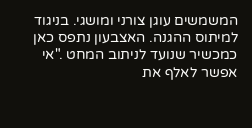המשמשים עוגן צורני ומושגי. בניגוד למיתוס ההגנה. האצבעון נתפס כאן כמכשיר שנועד לניתוב המחט ."אי אפשר לאלף את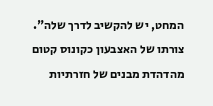המחט, יש להקשיב לדרך שלה". צורתו של האצבעון כקונוס קטום מהדהדת מבנים של חזרתיות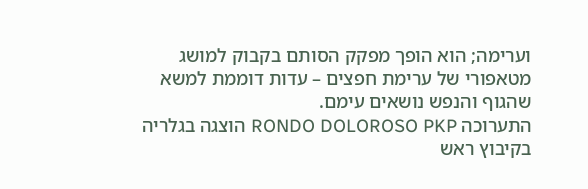וערימה; הוא הופך מפקק הסותם בקבוק למושג מטאפורי של ערימת חפצים – עדות דוממת למשא שהגוף והנפש נושאים עימם.
התערוכה RONDO DOLOROSO PKP הוצגה בגלריה בקיבוץ ראש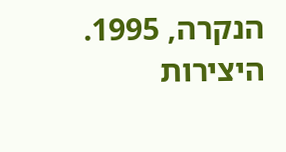הנקרה, 1995. היצירות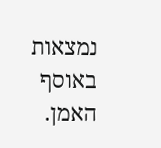נמצאות באוסף האמן.